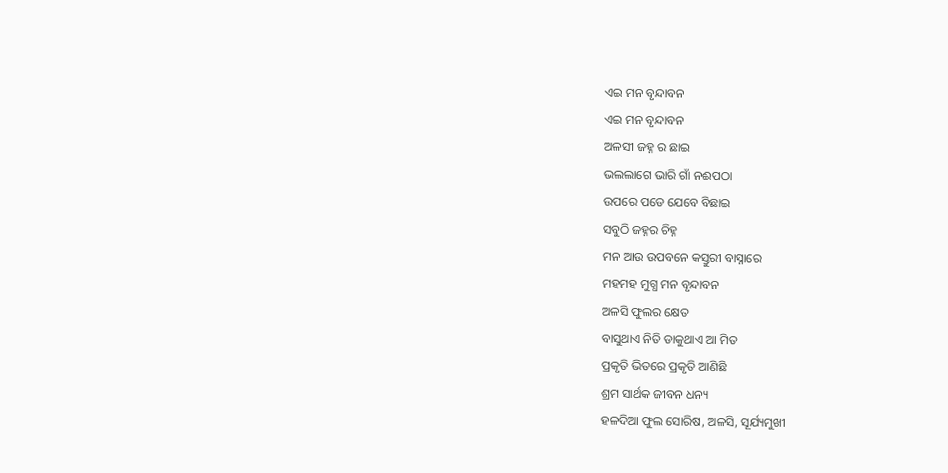ଏଇ ମନ ବୃନ୍ଦାବନ
ଏଇ ମନ ବୃନ୍ଦାବନ
ଅଳସୀ ଜହ୍ନ ର ଛାଇ
ଭଲଲାଗେ ଭାରି ଗାଁ ନଈପଠା
ଉପରେ ପଡେ ଯେବେ ବିଛାଇ
ସବୁଠି ଜହ୍ନର ଚିହ୍ନ
ମନ ଆଉ ଉପବନେ କସ୍ତୁରୀ ବାସ୍ନାରେ
ମହମହ ମୁଗ୍ଧ ମନ ବୃନ୍ଦାବନ
ଅଳସି ଫୁଲର କ୍ଷେତ
ବାସୁଥାଏ ନିତି ଡାକୁଥାଏ ଆ ମିତ
ପ୍ରକୃତି ଭିତରେ ପ୍ରକୃତି ଆଣିଛି
ଶ୍ରମ ସାର୍ଥକ ଜୀବନ ଧନ୍ୟ
ହଳଦିଆ ଫୁଲ ସୋରିଷ, ଅଳସି, ସୂର୍ଯ୍ୟମୁଖୀ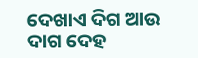ଦେଖାଏ ଦିଗ ଆଉ ଦାଗ ଦେହ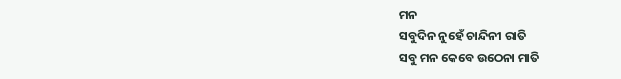ମନ
ସବୁଦିନ ନୁହେଁ ଚାନ୍ଦିନୀ ରାତି
ସବୁ ମନ କେବେ ଉଠେନା ମାତି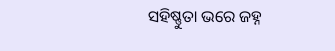ସହିଷ୍ଣୁତା ଭରେ ଜହ୍ନ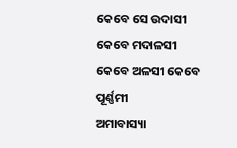କେବେ ସେ ଉଦାସୀ କେବେ ମଦାଳସୀ
କେବେ ଅଳସୀ କେବେ ପୂର୍ଣ୍ଣମୀ
ଅମାବାସ୍ୟା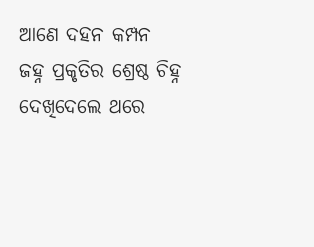ଆଣେ ଦହନ କମ୍ପନ
ଜହ୍ନ ପ୍ରକୃତିର ଶ୍ରେଷ୍ଠ ଚିହ୍ନ
ଦେଖିଦେଲେ ଥରେ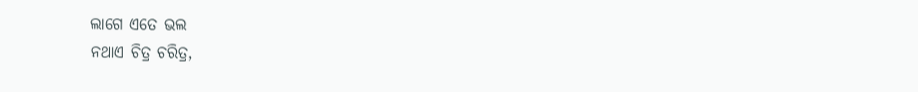ଲାଗେ ଏତେ ଭଲ
ନଥାଏ ଚିତ୍ର ଚରିତ୍ର,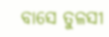ବାସେ ତୁଳସୀ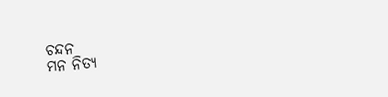ଚନ୍ଦନ
ମନ ନିତ୍ୟ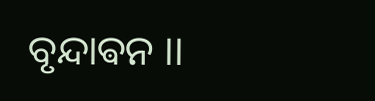ବୃନ୍ଦାଵନ ।।